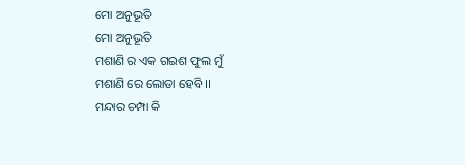ମୋ ଅନୁଭୂତି
ମୋ ଅନୁଭୂତି
ମଶାଣି ର ଏକ ଗଇଶ ଫୁଲ ମୁଁ
ମଶାଣି ରେ ଲୋଡା ହେବି ।।
ମନ୍ଦାର ଚମ୍ପା କି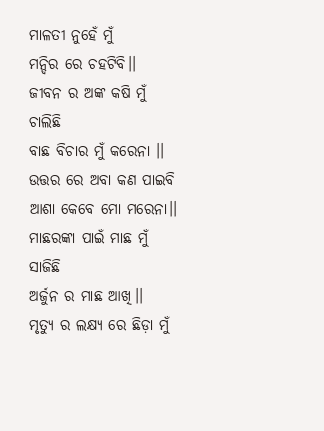ମାଳତୀ ନୁହେଁ ମୁଁ
ମନ୍ଦିର ରେ ଚହଟିବି।।
ଜୀବନ ର ଅଙ୍କ କଷି ମୁଁ ଚାଲିଛି
ବାଛ ବିଚାର ମୁଁ କରେନା ।।
ଉତ୍ତର ରେ ଅବା କଣ ପାଇବି
ଆଶା କେବେ ମୋ ମରେନା।।
ମାଛରଙ୍କା ପାଇଁ ମାଛ ମୁଁ ସାଜିଛି
ଅର୍ଜୁନ ର ମାଛ ଆଖି।।
ମୃତ୍ୟୁ ର ଲକ୍ଷ୍ୟ ରେ ଛିଡ଼ା ମୁଁ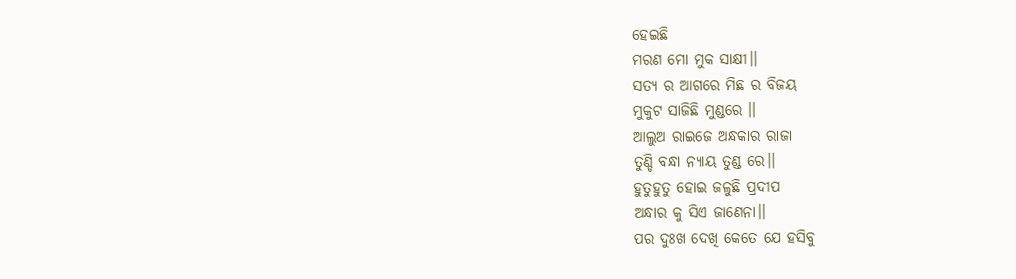ହେଇଛି
ମରଣ ମୋ ମୁକ ସାକ୍ଷୀ।।
ସତ୍ୟ ର ଆଗରେ ମିଛ ର ବିଜୟ
ମୁକୁଟ ସାଜିଛି ମୁଣ୍ଡରେ ।।
ଆଲୁଅ ରାଇଜେ ଅନ୍ଧକାର ରାଜା
ତୁଣ୍ଡି ବନ୍ଧା ନ୍ୟାୟ ତୁଣ୍ଡ ରେ।।
ହୁତୁହୁତୁ ହୋଇ ଜଳୁଛି ପ୍ରଦୀପ
ଅନ୍ଧାର କୁ ସିଏ ଜାଣେନା।।
ପର ଦୁଃଖ ଦେଖି କେତେ ଯେ ହସିବୁ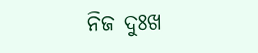ନିଜ ଦୁଃଖ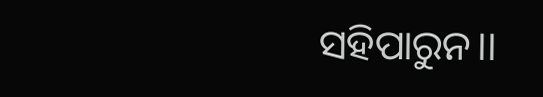ସହିପାରୁନ।।